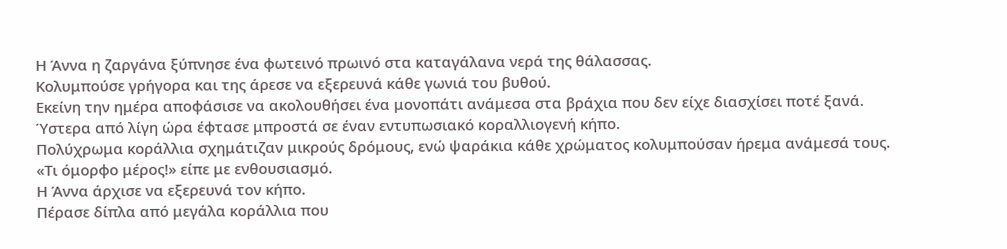Η Άννα η ζαργάνα ξύπνησε ένα φωτεινό πρωινό στα καταγάλανα νερά της θάλασσας.
Κολυμπούσε γρήγορα και της άρεσε να εξερευνά κάθε γωνιά του βυθού.
Εκείνη την ημέρα αποφάσισε να ακολουθήσει ένα μονοπάτι ανάμεσα στα βράχια που δεν είχε διασχίσει ποτέ ξανά.
Ύστερα από λίγη ώρα έφτασε μπροστά σε έναν εντυπωσιακό κοραλλιογενή κήπο.
Πολύχρωμα κοράλλια σχημάτιζαν μικρούς δρόμους, ενώ ψαράκια κάθε χρώματος κολυμπούσαν ήρεμα ανάμεσά τους.
«Τι όμορφο μέρος!» είπε με ενθουσιασμό.
Η Άννα άρχισε να εξερευνά τον κήπο.
Πέρασε δίπλα από μεγάλα κοράλλια που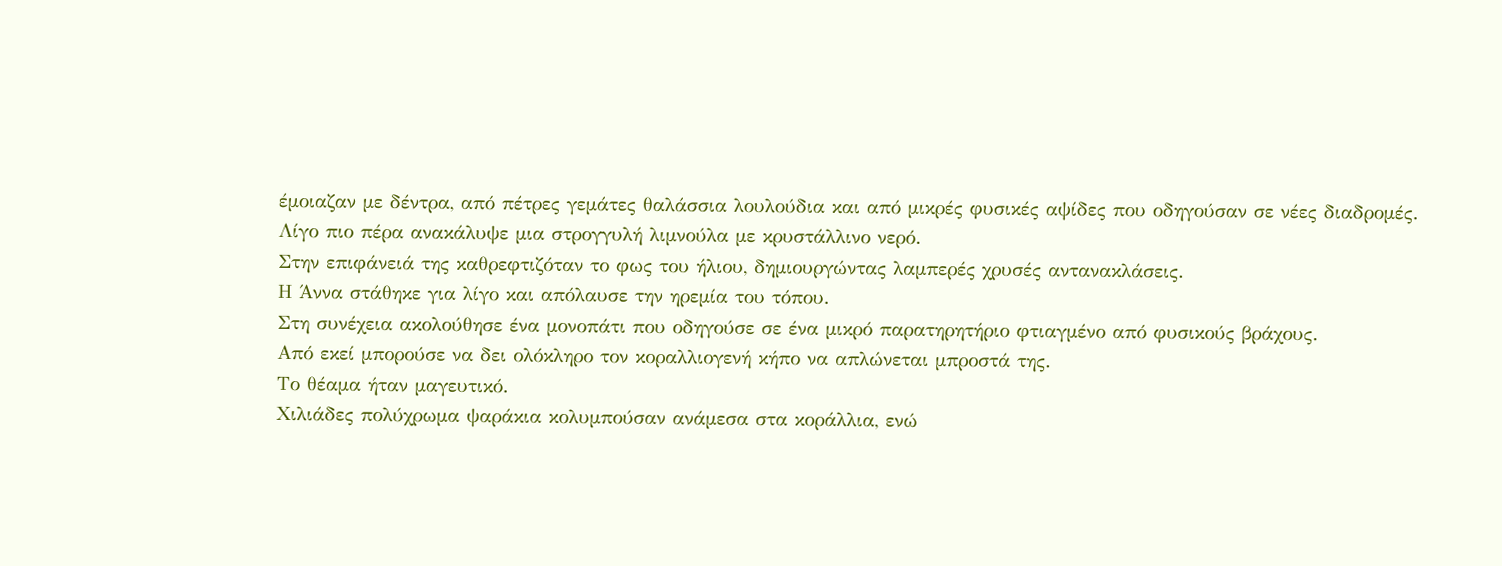έμοιαζαν με δέντρα, από πέτρες γεμάτες θαλάσσια λουλούδια και από μικρές φυσικές αψίδες που οδηγούσαν σε νέες διαδρομές.
Λίγο πιο πέρα ανακάλυψε μια στρογγυλή λιμνούλα με κρυστάλλινο νερό.
Στην επιφάνειά της καθρεφτιζόταν το φως του ήλιου, δημιουργώντας λαμπερές χρυσές αντανακλάσεις.
Η Άννα στάθηκε για λίγο και απόλαυσε την ηρεμία του τόπου.
Στη συνέχεια ακολούθησε ένα μονοπάτι που οδηγούσε σε ένα μικρό παρατηρητήριο φτιαγμένο από φυσικούς βράχους.
Από εκεί μπορούσε να δει ολόκληρο τον κοραλλιογενή κήπο να απλώνεται μπροστά της.
Το θέαμα ήταν μαγευτικό.
Χιλιάδες πολύχρωμα ψαράκια κολυμπούσαν ανάμεσα στα κοράλλια, ενώ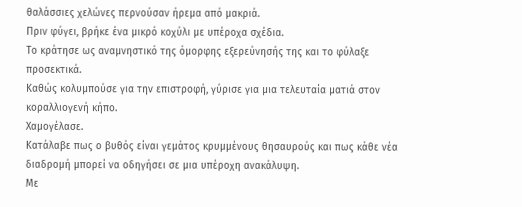θαλάσσιες χελώνες περνούσαν ήρεμα από μακριά.
Πριν φύγει, βρήκε ένα μικρό κοχύλι με υπέροχα σχέδια.
Το κράτησε ως αναμνηστικό της όμορφης εξερεύνησής της και το φύλαξε προσεκτικά.
Καθώς κολυμπούσε για την επιστροφή, γύρισε για μια τελευταία ματιά στον κοραλλιογενή κήπο.
Χαμογέλασε.
Κατάλαβε πως ο βυθός είναι γεμάτος κρυμμένους θησαυρούς και πως κάθε νέα διαδρομή μπορεί να οδηγήσει σε μια υπέροχη ανακάλυψη.
Με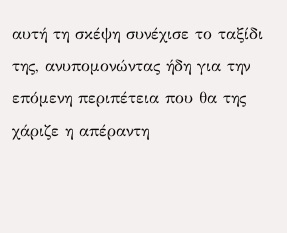αυτή τη σκέψη συνέχισε το ταξίδι της, ανυπομονώντας ήδη για την επόμενη περιπέτεια που θα της χάριζε η απέραντη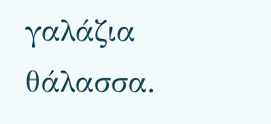γαλάζια θάλασσα.